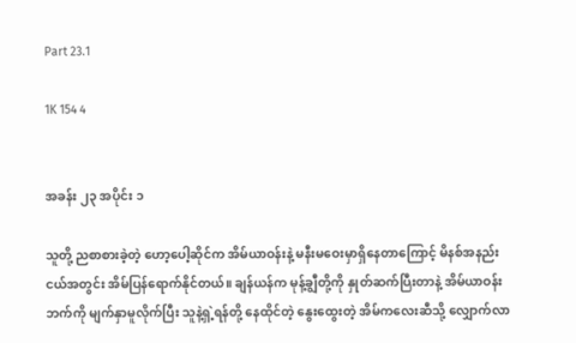Part 23.1

1K 154 4


အခန်း ၂၃ အပိုင်း ၁

သူတို့ ညစာစားခဲ့တဲ့ ဟော့ပေါ့ဆိုင်က အိမ်ယာဝန်းနဲ့ မနီးမဝေးမှာရှိနေတာကြောင့် မိနစ်အနည်းငယ်အတွင်း အိမ်ပြန်ရောက်နိုင်တယ်။ ချန်ယန်က မုန့်ချွီတို့ကို နှုတ်ဆက်ပြီးတာနဲ့ အိမ်ယာဝန်းဘက်ကို မျက်နှာမူလိုက်ပြီး သူနဲ့ရှဲ့ရန်တို့ နေထိုင်တဲ့ နွေးထွေးတဲ့ အိမ်ကလေးဆီသို့ လျှောက်လာ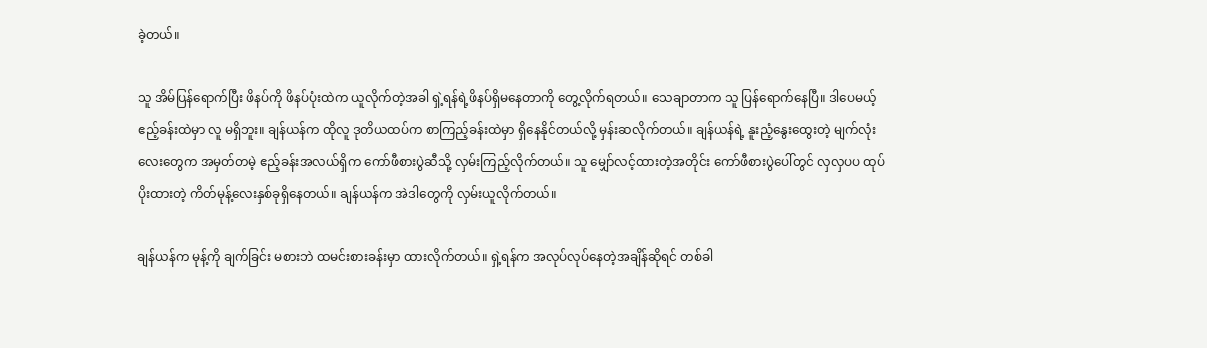ခဲ့တယ်။

သူ အိမ်ပြန်ရောက်ပြီး ဖိနပ်ကို ဖိနပ်ပုံးထဲက ယူလိုက်တဲ့အခါ ရှဲ့ရန်ရဲ့ဖိနပ်ရှိမနေတာကို တွေ့လိုက်ရတယ်။ သေချာတာက သူ ပြန်ရောက်နေပြီ။ ဒါပေမယ့် ဧည့်ခန်းထဲမှာ လူ မရှိဘူး။ ချန်ယန်က ထိုလူ ဒုတိယထပ်က စာကြည့်ခန်းထဲမှာ ရှိနေနိုင်တယ်လို့ မှန်းဆလိုက်တယ်။ ချန်ယန်ရဲ့ နူးညံ့နွေးထွေးတဲ့ မျက်လုံးလေးတွေက အမှတ်တမဲ့ ဧည့်ခန်းအလယ်ရှိက ကော်ဖီစားပွဲဆီသို့ လှမ်းကြည့်လိုက်တယ်။ သူ မျှော်လင့်ထားတဲ့အတိုင်း ကော်ဖီစားပွဲပေါ်တွင် လှလှပပ ထုပ်ပိုးထားတဲ့ ကိတ်မုန့်လေးနှစ်ခုရှိနေတယ်။ ချန်ယန်က အဲဒါတွေကို လှမ်းယူလိုက်တယ်။

ချန်ယန်က မုန့်ကို ချက်ခြင်း မစားဘဲ ထမင်းစားခန်းမှာ ထားလိုက်တယ်။ ရှဲ့ရန်က အလုပ်လုပ်နေတဲ့အချိန်ဆိုရင် တစ်ခါ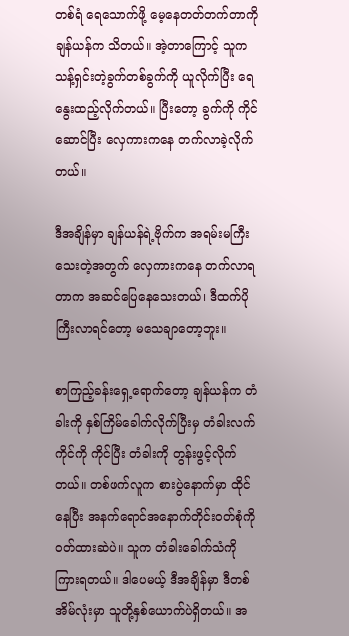တစ်ရံ ရေသောက်ဖို့ မေ့နေတတ်တက်တာကို ချန်ယန်က သိတယ်။ အဲ့တာကြောင့် သူက သန့်ရှင်းတဲ့ခွက်တစ်ခွက်ကို ယူလိုက်ပြီး ရေနွေးထည့်လိုက်တယ်။ ပြီးတော့ ခွက်ကို ကိုင်ဆောင်ပြီး လှေကားကနေ တက်လာခဲ့လိုက်တယ်။

ဒီအချိန်မှာ ချန်ယန်ရဲ့ဗိုက်က အရမ်းမကြီးသေးတဲ့အတွက် လှေကားကနေ တက်လာရတာက အဆင်ပြေနေသေးတယ်၊ ဒီထက်ပိုကြီးလာရင်တော့ မသေချာတော့ဘူး။

စာကြည့်ခန်းရှေ့ရောက်တော့ ချန်ယန်က တံခါးကို နှစ်ကြိမ်ခေါက်လိုက်ပြီးမှ တံခါးလက်ကိုင်ကို ကိုင်ပြီး တံခါးကို တွန်းဖွင့်လိုက်တယ်။ တစ်ဖက်လူက စားပွဲနောက်မှာ ထိုင်နေပြီး အနက်ရောင်အနောက်တိုင်းဝတ်စုံကို ၀တ်ထားဆဲပဲ။ သူက တံခါးခေါက်သံကို ကြားရတယ်။ ဒါပေမယ့် ဒီအချိန်မှာ ဒီတစ်အိမ်လုံးမှာ သူတို့နှစ်ယောက်ပဲရှိတယ်။ အ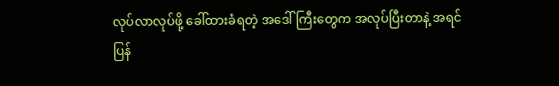လုပ်လာလုပ်ဖို့ ခေါ်ထားခံရတဲ့ အဒေါ်ကြီးတွေက အလုပ်ပြီးတာနဲ့ အရင် ပြန်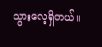သွားလေ့ရှိတယ်။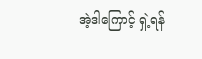အဲ့ဒါကြောင့် ရှဲ့ရန်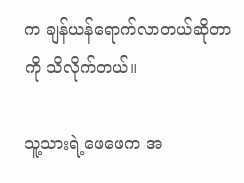က ချန်ယန်ရောက်လာတယ်ဆိုတာကို သိလိုက်တယ်။

သူ့သားရဲ့ဖေဖေက အ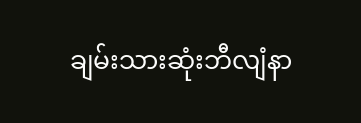ချမ်းသားဆုံးဘီလျံနာ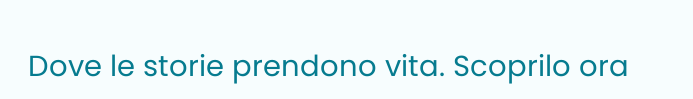Dove le storie prendono vita. Scoprilo ora